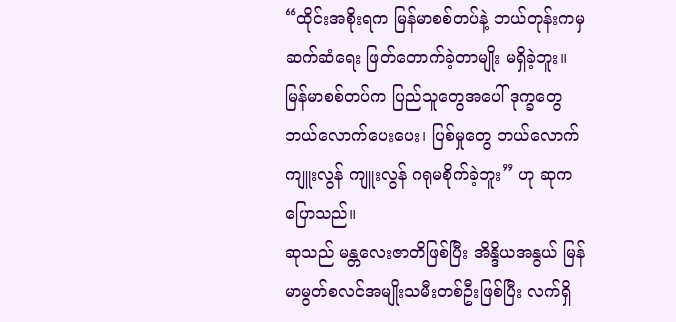“ထိုင်းအစိုးရက မြန်မာစစ်တပ်နဲ့ ဘယ်တုန်းကမှ ဆက်ဆံရေး ဖြတ်တောက်ခဲ့တာမျိုး မရှိခဲ့ဘူး။ မြန်မာစစ်တပ်က ပြည်သူတွေအပေါ် ဒုက္ခတွေ ဘယ်လောက်ပေးပေး၊ ပြစ်မှုတွေ ဘယ်လောက်ကျူးလွန် ကျူးလွန် ဂရုမစိုက်ခဲ့ဘူး” ဟု ဆုက ပြောသည်။
ဆုသည် မန္တလေးဇာတိဖြစ်ပြီး အိန္ဒိယအနွယ် မြန်မာမွတ်စလင်အမျိုးသမီးတစ်ဦးဖြစ်ပြီး လက်ရှိ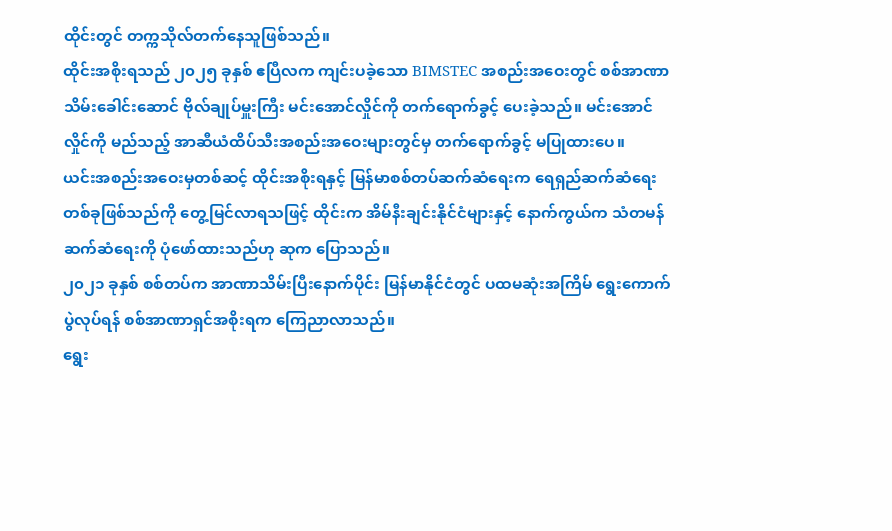ထိုင်းတွင် တက္ကသိုလ်တက်နေသူဖြစ်သည်။
ထိုင်းအစိုးရသည် ၂၀၂၅ ခုနှစ် ဧပြီလက ကျင်းပခဲ့သော BIMSTEC အစည်းအဝေးတွင် စစ်အာဏာသိမ်းခေါင်းဆောင် ဗိုလ်ချုပ်မှူးကြီး မင်းအောင်လှိုင်ကို တက်ရောက်ခွင့် ပေးခဲ့သည်။ မင်းအောင်လှိုင်ကို မည်သည့် အာဆီယံထိပ်သီးအစည်းအဝေးများတွင်မှ တက်ရောက်ခွင့် မပြုထားပေ။
ယင်းအစည်းအဝေးမှတစ်ဆင့် ထိုင်းအစိုးရနှင့် မြန်မာစစ်တပ်ဆက်ဆံရေးက ရေရှည်ဆက်ဆံရေးတစ်ခုဖြစ်သည်ကို တွေ့မြင်လာရသဖြင့် ထိုင်းက အိမ်နီးချင်းနိုင်ငံများနှင့် နောက်ကွယ်က သံတမန်ဆက်ဆံရေးကို ပုံဖော်ထားသည်ဟု ဆုက ပြောသည်။
၂၀၂၁ ခုနှစ် စစ်တပ်က အာဏာသိမ်းပြီးနောက်ပိုင်း မြန်မာနိုင်ငံတွင် ပထမဆုံးအကြိမ် ရွေးကောက်ပွဲလုပ်ရန် စစ်အာဏာရှင်အစိုးရက ကြေညာလာသည်။
ရွေး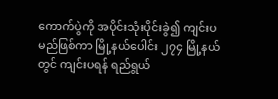ကောက်ပွဲကို အပိုင်းသုံးပိုင်းခွဲ၍ ကျင်းပမည်ဖြစ်ကာ မြို့နယ်ပေါင်း ၂၇၄ မြို့နယ်တွင် ကျင်းပရန် ရည်ရွယ်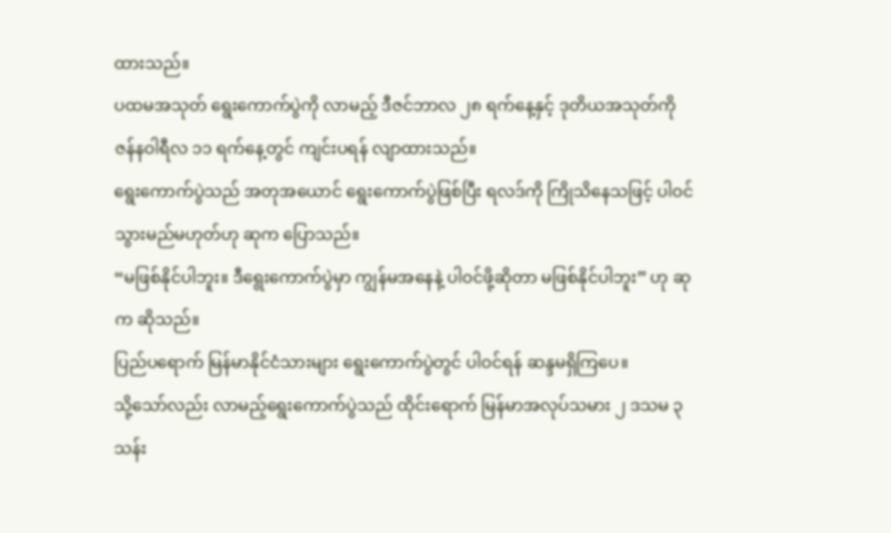ထားသည်။
ပထမအသုတ် ရွေးကောက်ပွဲကို လာမည့် ဒီဇင်ဘာလ ၂၈ ရက်နေ့နှင့် ဒုတိယအသုတ်ကို ဇန်နဝါရီလ ၁၁ ရက်နေ့တွင် ကျင်းပရန် လျာထားသည်။
ရွေးကောက်ပွဲသည် အတုအယောင် ရွေးကောက်ပွဲဖြစ်ပြီး ရလဒ်ကို ကြိုသိနေသဖြင့် ပါဝင်သွားမည်မဟုတ်ဟု ဆုက ပြောသည်။
“မဖြစ်နိုင်ပါဘူး။ ဒီရွေးကောက်ပွဲမှာ ကျွန်မအနေနဲ့ ပါဝင်ဖို့ဆိုတာ မဖြစ်နိုင်ပါဘူး” ဟု ဆုက ဆိုသည်။
ပြည်ပရောက် မြန်မာနိုင်ငံသားများ ရွေးကောက်ပွဲတွင် ပါဝင်ရန် ဆန္ဒမရှိကြပေ။
သို့သော်လည်း လာမည့်ရွေးကောက်ပွဲသည် ထိုင်းရောက် မြန်မာအလုပ်သမား ၂ ဒသမ ၃ သန်း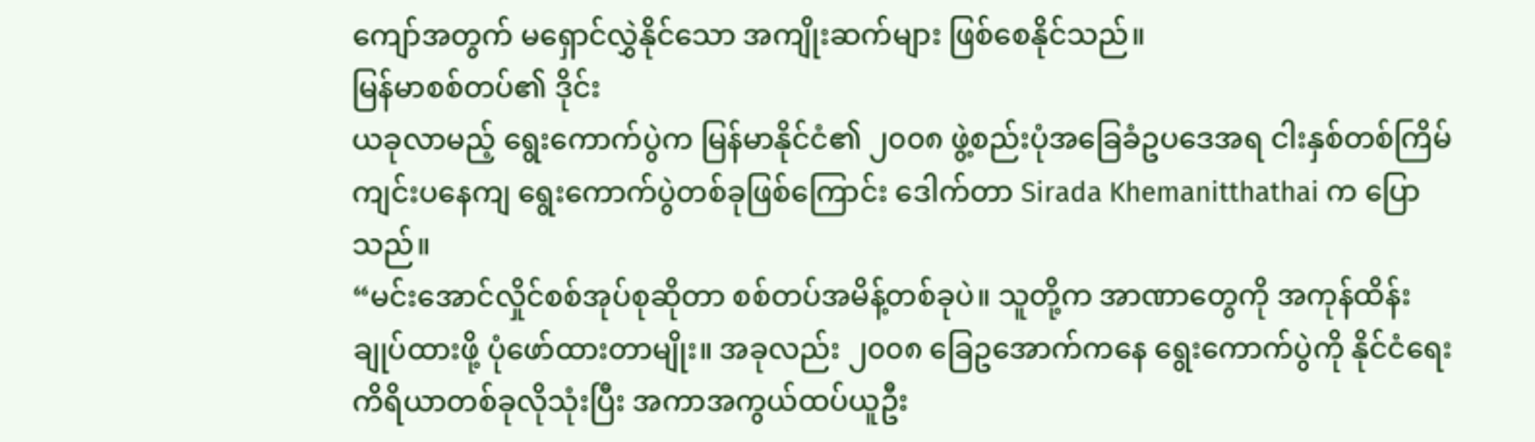ကျော်အတွက် မရှောင်လွှဲနိုင်သော အကျိုးဆက်များ ဖြစ်စေနိုင်သည်။
မြန်မာစစ်တပ်၏ ဒိုင်း
ယခုလာမည့် ရွေးကောက်ပွဲက မြန်မာနိုင်ငံ၏ ၂၀၀၈ ဖွဲ့စည်းပုံအခြေခံဥပဒေအရ ငါးနှစ်တစ်ကြိမ်ကျင်းပနေကျ ရွေးကောက်ပွဲတစ်ခုဖြစ်ကြောင်း ဒေါက်တာ Sirada Khemanitthathai က ပြောသည်။
“မင်းအောင်လှိုင်စစ်အုပ်စုဆိုတာ စစ်တပ်အမိန့်တစ်ခုပဲ။ သူတို့က အာဏာတွေကို အကုန်ထိန်းချုပ်ထားဖို့ ပုံဖော်ထားတာမျိုး။ အခုလည်း ၂၀၀၈ ခြေဥအောက်ကနေ ရွေးကောက်ပွဲကို နိုင်ငံရေးကိရိယာတစ်ခုလိုသုံးပြီး အကာအကွယ်ထပ်ယူဦး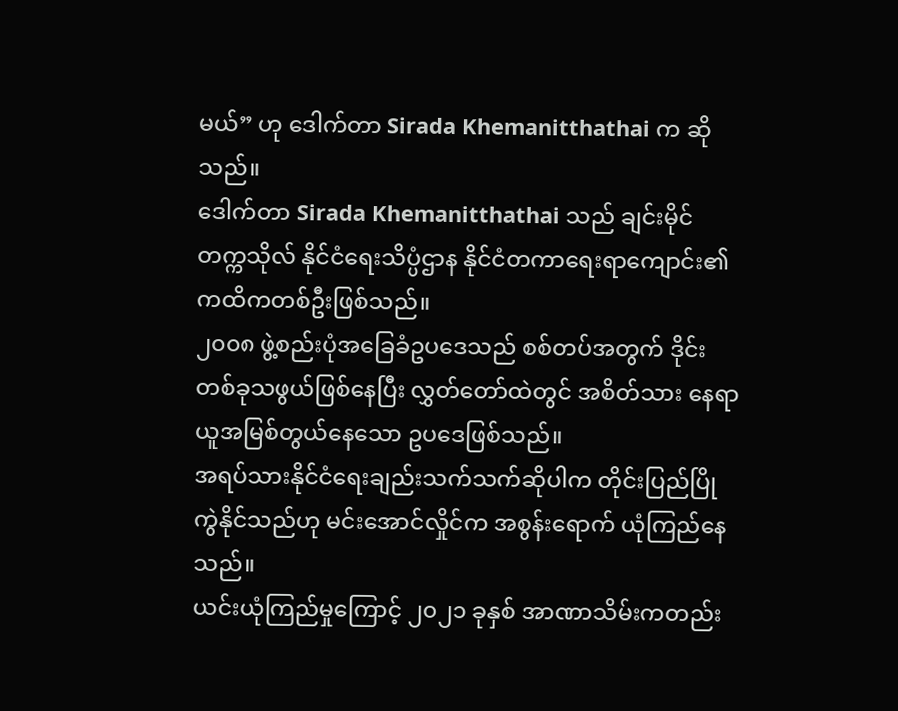မယ်” ဟု ဒေါက်တာ Sirada Khemanitthathai က ဆိုသည်။
ဒေါက်တာ Sirada Khemanitthathai သည် ချင်းမိုင်တက္ကသိုလ် နိုင်ငံရေးသိပ္ပံဌာန နိုင်ငံတကာရေးရာကျောင်း၏ ကထိကတစ်ဦးဖြစ်သည်။
၂၀၀၈ ဖွဲ့စည်းပုံအခြေခံဥပဒေသည် စစ်တပ်အတွက် ဒိုင်းတစ်ခုသဖွယ်ဖြစ်နေပြီး လွှတ်တော်ထဲတွင် အစိတ်သား နေရာယူအမြစ်တွယ်နေသော ဥပဒေဖြစ်သည်။
အရပ်သားနိုင်ငံရေးချည်းသက်သက်ဆိုပါက တိုင်းပြည်ပြိုကွဲနိုင်သည်ဟု မင်းအောင်လှိုင်က အစွန်းရောက် ယုံကြည်နေသည်။
ယင်းယုံကြည်မှုကြောင့် ၂၀၂၁ ခုနှစ် အာဏာသိမ်းကတည်း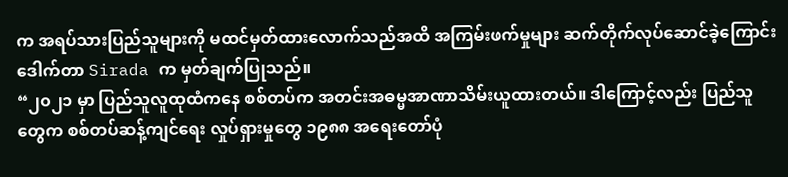က အရပ်သားပြည်သူများကို မထင်မှတ်ထားလောက်သည်အထိ အကြမ်းဖက်မှုများ ဆက်တိုက်လုပ်ဆောင်ခဲ့ကြောင်း ဒေါက်တာ Sirada က မှတ်ချက်ပြုသည်။
“၂၀၂၁ မှာ ပြည်သူလူထုထံကနေ စစ်တပ်က အတင်းအဓမ္မအာဏာသိမ်းယူထားတယ်။ ဒါကြောင့်လည်း ပြည်သူတွေက စစ်တပ်ဆန့်ကျင်ရေး လှုပ်ရှားမှုတွေ ၁၉၈၈ အရေးတော်ပုံ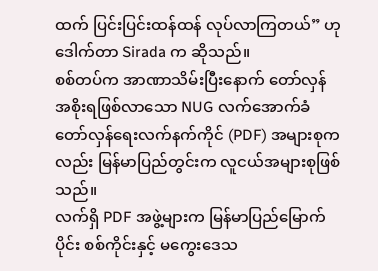ထက် ပြင်းပြင်းထန်ထန် လုပ်လာကြတယ်” ဟု ဒေါက်တာ Sirada က ဆိုသည်။
စစ်တပ်က အာဏာသိမ်းပြီးနောက် တော်လှန်အစိုးရဖြစ်လာသော NUG လက်အောက်ခံ တော်လှန်ရေးလက်နက်ကိုင် (PDF) အများစုကလည်း မြန်မာပြည်တွင်းက လူငယ်အများစုဖြစ်သည်။
လက်ရှိ PDF အဖွဲ့များက မြန်မာပြည်မြောက်ပိုင်း စစ်ကိုင်းနှင့် မကွေးဒေသ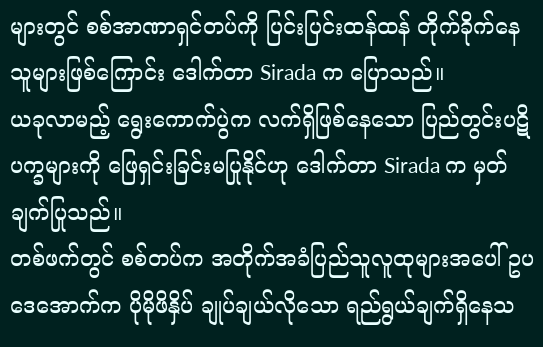များတွင် စစ်အာဏာရှင်တပ်ကို ပြင်းပြင်းထန်ထန် တိုက်ခိုက်နေသူများဖြစ်ကြောင်း ဒေါက်တာ Sirada က ပြောသည်။
ယခုလာမည့် ရွေးကောက်ပွဲက လက်ရှိဖြစ်နေသော ပြည်တွင်းပဋိပက္ခများကို ဖြေရှင်းခြင်းမပြုနိုင်ဟု ဒေါက်တာ Sirada က မှတ်ချက်ပြုသည်။
တစ်ဖက်တွင် စစ်တပ်က အတိုက်အခံပြည်သူလူထုများအပေါ် ဥပဒေအောက်က ပိုမိုဖိနှိပ် ချုပ်ချယ်လိုသော ရည်ရွယ်ချက်ရှိနေသ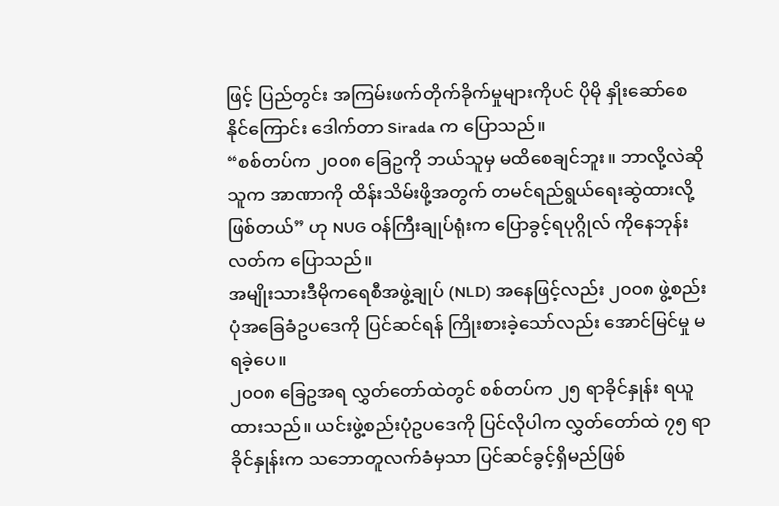ဖြင့် ပြည်တွင်း အကြမ်းဖက်တိုက်ခိုက်မှုများကိုပင် ပိုမို နှိုးဆော်စေနိုင်ကြောင်း ဒေါက်တာ Sirada က ပြောသည်။
“စစ်တပ်က ၂၀၀၈ ခြေဥကို ဘယ်သူမှ မထိစေချင်ဘူး။ ဘာလို့လဲဆို သူက အာဏာကို ထိန်းသိမ်းဖို့အတွက် တမင်ရည်ရွယ်ရေးဆွဲထားလို့ဖြစ်တယ်” ဟု NUG ဝန်ကြီးချုပ်ရုံးက ပြောခွင့်ရပုဂ္ဂိုလ် ကိုနေဘုန်းလတ်က ပြောသည်။
အမျိုးသားဒီမိုကရေစီအဖွဲ့ချုပ် (NLD) အနေဖြင့်လည်း ၂၀၀၈ ဖွဲ့စည်းပုံအခြေခံဥပဒေကို ပြင်ဆင်ရန် ကြိုးစားခဲ့သော်လည်း အောင်မြင်မှု မရခဲ့ပေ။
၂၀၀၈ ခြေဥအရ လွှတ်တော်ထဲတွင် စစ်တပ်က ၂၅ ရာခိုင်နှုန်း ရယူထားသည်။ ယင်းဖွဲ့စည်းပုံဥပဒေကို ပြင်လိုပါက လွှတ်တော်ထဲ ၇၅ ရာခိုင်နှုန်းက သဘောတူလက်ခံမှသာ ပြင်ဆင်ခွင့်ရှိမည်ဖြစ်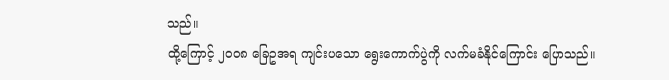သည်။
ထို့ကြောင့် ၂၀၀၈ ခြေဥအရ ကျင်းပသော ရွေးကောက်ပွဲကို လက်မခံနိုင်ကြောင်း ပြောသည်။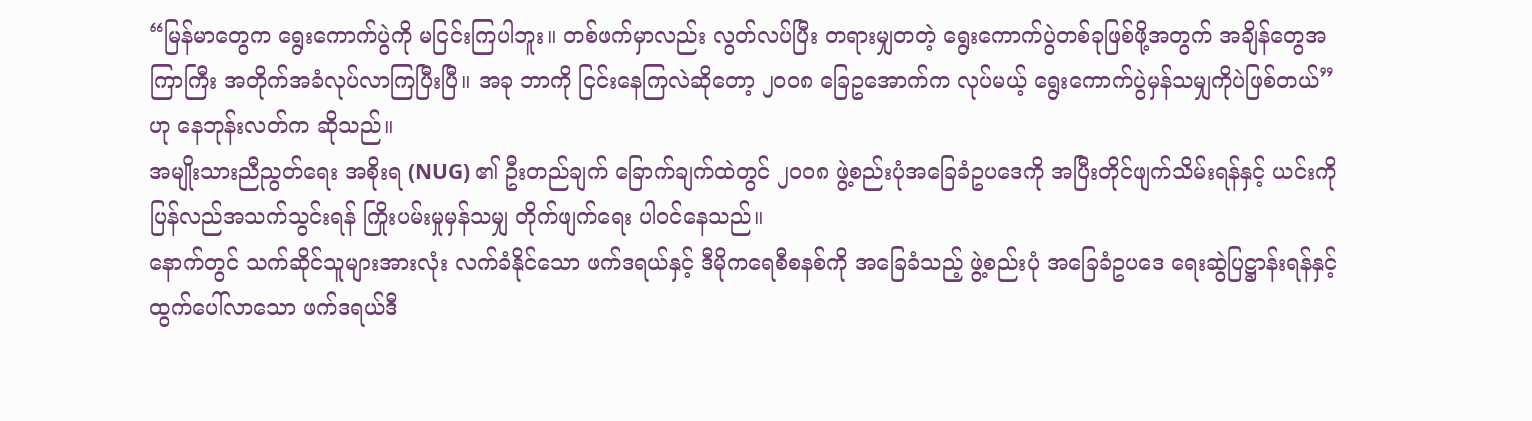“မြန်မာတွေက ရွေးကောက်ပွဲကို မငြင်းကြပါဘူး။ တစ်ဖက်မှာလည်း လွတ်လပ်ပြီး တရားမျှတတဲ့ ရွေးကောက်ပွဲတစ်ခုဖြစ်ဖို့အတွက် အချိန်တွေအကြာကြီး အတိုက်အခံလုပ်လာကြပြီးပြီ။ အခု ဘာကို ငြင်းနေကြလဲဆိုတော့ ၂၀၀၈ ခြေဥအောက်က လုပ်မယ့် ရွေးကောက်ပွဲမှန်သမျှကိုပဲဖြစ်တယ်” ဟု နေဘုန်းလတ်က ဆိုသည်။
အမျိုးသားညီညွတ်ရေး အစိုးရ (NUG) ၏ ဦးတည်ချက် ခြောက်ချက်ထဲတွင် ၂၀၀၈ ဖွဲ့စည်းပုံအခြေခံဥပဒေကို အပြီးတိုင်ဖျက်သိမ်းရန်နှင့် ယင်းကို ပြန်လည်အသက်သွင်းရန် ကြိုးပမ်းမှုမှန်သမျှ တိုက်ဖျက်ရေး ပါဝင်နေသည်။
နောက်တွင် သက်ဆိုင်သူများအားလုံး လက်ခံနိုင်သော ဖက်ဒရယ်နှင့် ဒီမိုကရေစီစနစ်ကို အခြေခံသည့် ဖွဲ့စည်းပုံ အခြေခံဥပဒေ ရေးဆွဲပြဋ္ဌာန်းရန်နှင့် ထွက်ပေါ်လာသော ဖက်ဒရယ်ဒီ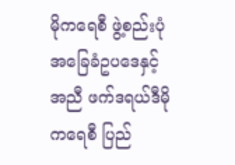မိုကရေစီ ဖွဲ့စည်းပုံအခြေခံဥပဒေနှင့်အညီ ဖက်ဒရယ်ဒီမိုကရေစီ ပြည်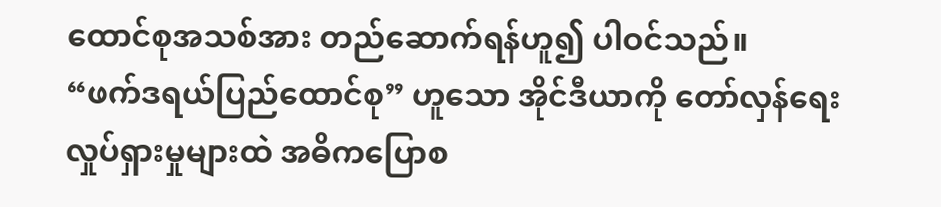ထောင်စုအသစ်အား တည်ဆောက်ရန်ဟူ၍ ပါဝင်သည်။
“ဖက်ဒရယ်ပြည်ထောင်စု” ဟူသော အိုင်ဒီယာကို တော်လှန်ရေးလှုပ်ရှားမှုများထဲ အဓိကပြောစ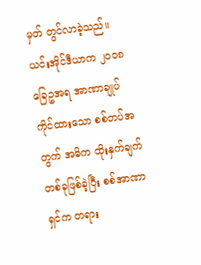မှတ် တွင်လာခဲ့သည်။
ယင်းအိုင်ဒီယာက ၂၀၀၈ ခြေဥအရ အာဏာချုပ်ကိုင်ထားသော စစ်တပ်အတွက် အဓိက ထိုးနှက်ချက်တစ်ခုဖြစ်ခဲ့ပြီး စစ်အာဏာရှင်က တရား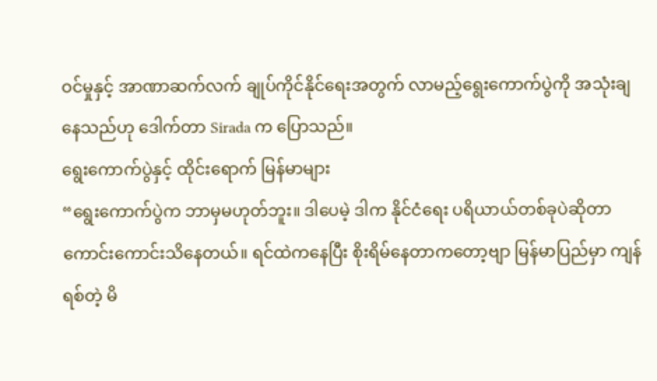ဝင်မှုနှင့် အာဏာဆက်လက် ချုပ်ကိုင်နိုင်ရေးအတွက် လာမည့်ရွေးကောက်ပွဲကို အသုံးချနေသည်ဟု ဒေါက်တာ Sirada က ပြောသည်။
ရွေးကောက်ပွဲနှင့် ထိုင်းရောက် မြန်မာများ
“ရွေးကောက်ပွဲက ဘာမှမဟုတ်ဘူး။ ဒါပေမဲ့ ဒါက နိုင်ငံရေး ပရိယာယ်တစ်ခုပဲဆိုတာ ကောင်းကောင်းသိနေတယ်။ ရင်ထဲကနေပြီး စိုးရိမ်နေတာကတော့ဗျာ မြန်မာပြည်မှာ ကျန်ရစ်တဲ့ မိ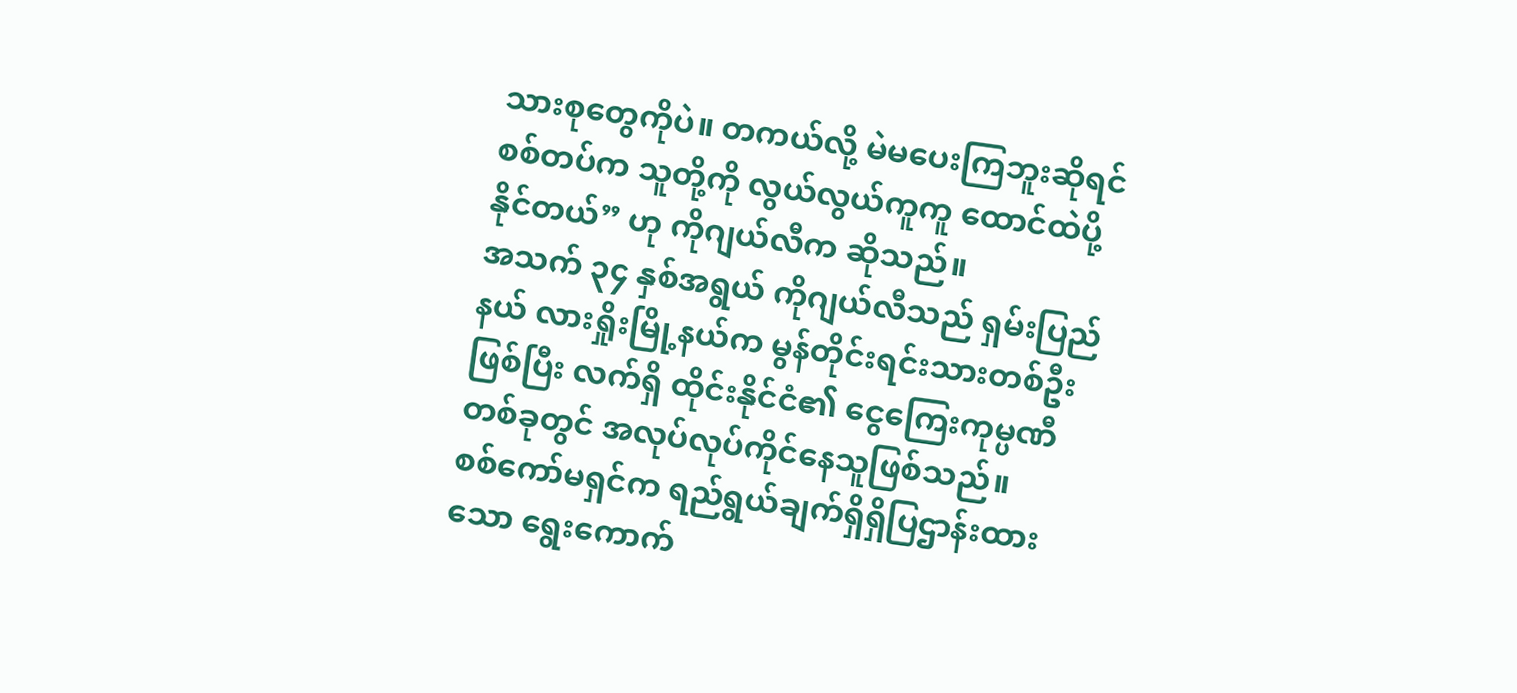သားစုတွေကိုပဲ။ တကယ်လို့ မဲမပေးကြဘူးဆိုရင် စစ်တပ်က သူတို့ကို လွယ်လွယ်ကူကူ ထောင်ထဲပို့နိုင်တယ်” ဟု ကိုဂျယ်လီက ဆိုသည်။
အသက် ၃၄ နှစ်အရွယ် ကိုဂျယ်လီသည် ရှမ်းပြည်နယ် လားရှိုးမြို့နယ်က မွန်တိုင်းရင်းသားတစ်ဦးဖြစ်ပြီး လက်ရှိ ထိုင်းနိုင်ငံ၏ ငွေကြေးကုမ္ပဏီတစ်ခုတွင် အလုပ်လုပ်ကိုင်နေသူဖြစ်သည်။
စစ်ကော်မရှင်က ရည်ရွယ်ချက်ရှိရှိပြဌာန်းထားသော ရွေးကောက်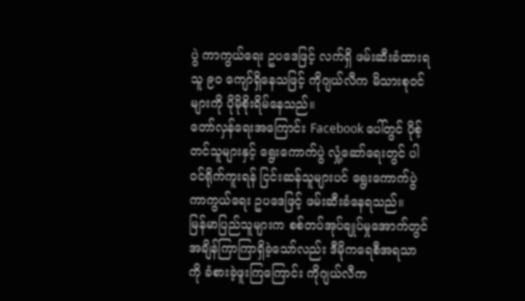ပွဲ ကာကွယ်ရေး ဥပဒေဖြင့် လက်ရှိ ဖမ်းဆီးခံထားရသူ ၉၀ ကျော်ရှိနေသဖြင့် ကိုဂျယ်လီက မိသားစုဝင်များကို ပိုမိုစိုးရိမ်နေသည်။
တော်လှန်ရေးအကြောင်း Facebook ပေါ်တွင် ပိုစ့်တင်သူများနှင့် ရွေးကောက်ပွဲ လှုံ့ဆော်ရေးတွင် ပါဝင်ရိုက်ကူးရန် ငြင်းဆန်သူများပင် ရွေးကောက်ပွဲကာကွယ်ရေး ဥပဒေဖြင့် ဖမ်းဆီးခံနေရသည်။
မြန်မာပြည်သူများက စစ်တပ်အုပ်ချုပ်မှုအောက်တွင် အချိန်ကြာကြာရှိခဲ့သော်လည်း ဒီမိုကရေစီအရသာကို ခံစားခဲ့ဖူးကြကြောင်း ကိုဂျယ်လီက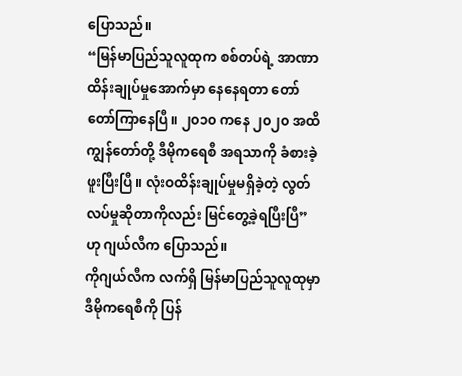ပြောသည်။
“မြန်မာပြည်သူလူထုက စစ်တပ်ရဲ့ အာဏာထိန်းချုပ်မှုအောက်မှာ နေနေရတာ တော်တော်ကြာနေပြီ။ ၂၀၁၀ ကနေ ၂၀၂၀ အထိ ကျွန်တော်တို့ ဒီမိုကရေစီ အရသာကို ခံစားခဲ့ဖူးပြီးပြီ။ လုံးဝထိန်းချုပ်မှုမရှိခဲ့တဲ့ လွတ်လပ်မှုဆိုတာကိုလည်း မြင်တွေ့ခဲ့ရပြီးပြီ” ဟု ဂျယ်လီက ပြောသည်။
ကိုဂျယ်လီက လက်ရှိ မြန်မာပြည်သူလူထုမှာ ဒီမိုကရေစီကို ပြန်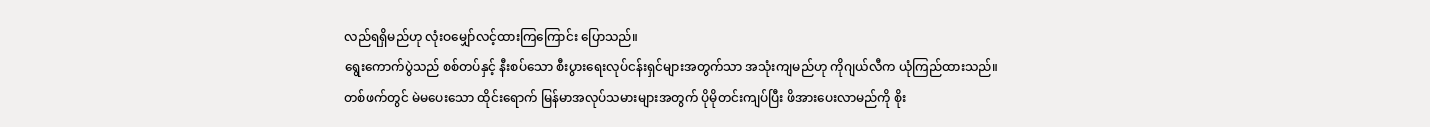လည်ရရှိမည်ဟု လုံးဝမျှော်လင့်ထားကြကြောင်း ပြောသည်။
ရွေးကောက်ပွဲသည် စစ်တပ်နှင့် နီးစပ်သော စီးပွားရေးလုပ်ငန်းရှင်များအတွက်သာ အသုံးကျမည်ဟု ကိုဂျယ်လီက ယုံကြည်ထားသည်။
တစ်ဖက်တွင် မဲမပေးသော ထိုင်းရောက် မြန်မာအလုပ်သမားများအတွက် ပိုမိုတင်းကျပ်ပြီး ဖိအားပေးလာမည်ကို စိုး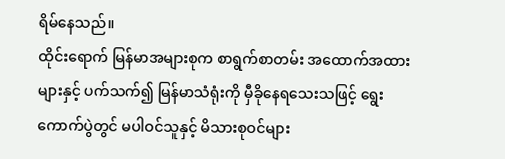ရိမ်နေသည်။
ထိုင်းရောက် မြန်မာအများစုက စာရွက်စာတမ်း အထောက်အထားများနှင့် ပက်သက်၍ မြန်မာသံရုံးကို မှီခိုနေရသေးသဖြင့် ရွေးကောက်ပွဲတွင် မပါဝင်သူနှင့် မိသားစုဝင်များ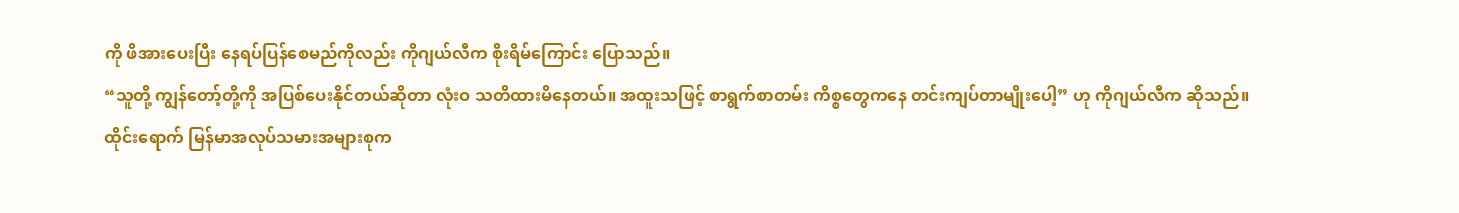ကို ဖိအားပေးပြီး နေရပ်ပြန်စေမည်ကိုလည်း ကိုဂျယ်လီက စိုးရိမ်ကြောင်း ပြောသည်။
“သူတို့ ကျွန်တော့်တို့ကို အပြစ်ပေးနိုင်တယ်ဆိုတာ လုံးဝ သတိထားမိနေတယ်။ အထူးသဖြင့် စာရွက်စာတမ်း ကိစ္စတွေကနေ တင်းကျပ်တာမျိုးပေါ့” ဟု ကိုဂျယ်လီက ဆိုသည်။
ထိုင်းရောက် မြန်မာအလုပ်သမားအများစုက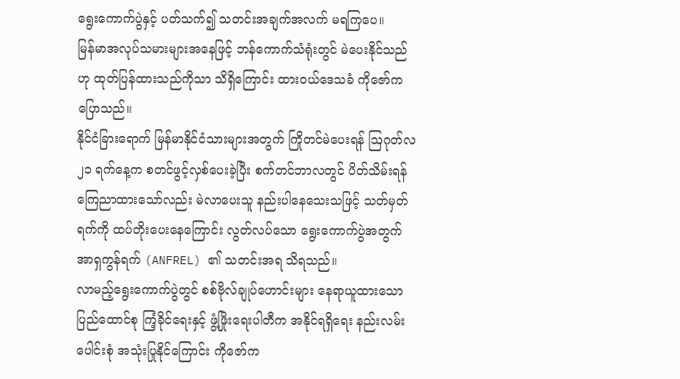ရွေးကောက်ပွဲနှင့် ပတ်သက်၍ သတင်းအချက်အလက် မရကြပေ။
မြန်မာအလုပ်သမားများအနေဖြင့် ဘန်ကောက်သံရုံးတွင် မဲပေးနိုင်သည်ဟု ထုတ်ပြန်ထားသည်ကိုသာ သိရှိကြောင်း ထားဝယ်ဒေသခံ ကိုဇော်က ပြောသည်။
နိုင်ငံခြားရောက် မြန်မာနိုင်ငံသားများအတွက် ကြိုတင်မဲပေးရန် ဩဂုတ်လ ၂၁ ရက်နေ့က စတင်ဖွင့်လှစ်ပေးခဲ့ပြီး စက်တင်ဘာလတွင် ပိတ်သိမ်းရန် ကြေညာထားသော်လည်း မဲလာပေးသူ နည်းပါနေသေးသဖြင့် သတ်မှတ်ရက်ကို ထပ်တိုးပေးနေကြောင်း လွတ်လပ်သော ရွေးကောက်ပွဲအတွက် အာရှကွန်ရက် (ANFREL) ၏ သတင်းအရ သိရသည်။
လာမည့်ရွေးကောက်ပွဲတွင် စစ်ဗိုလ်ချုပ်ဟောင်းများ နေရာယူထားသော ပြည်ထောင်စု ကြံ့ခိုင်ရေးနှင့် ဖွံ့ဖြိုးရေးပါတီက အနိုင်ရရှိရေး နည်းလမ်းပေါင်းစုံ အသုံးပြုနိုင်ကြောင်း ကိုဇော်က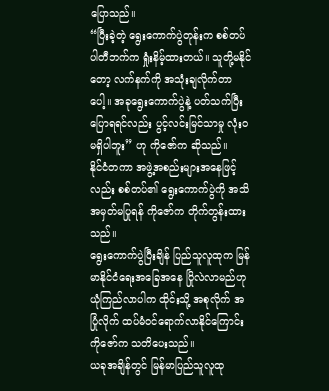ပြောသည်။
“ပြီးခဲ့တဲ့ ရွေးကောက်ပွဲတုန်းက စစ်တပ်ပါတီဘက်က ရှုံးနိမ့်ထားတယ်။ သူတို့မနိုင်တော့ လက်နက်ကို အသုံးချလိုက်တာပေါ့။ အခုရွေးကောက်ပွဲနဲ့ ပတ်သက်ပြီး ပြောရရင်လည်း ပွင့်လင်းမြင်သာမှု လုံးဝ မရှိပါဘူး” ဟု ကိုဇော်က ဆိုသည်။
နိုင်ငံတကာ အဖွဲ့အစည်းများအနေဖြင့်လည်း စစ်တပ်၏ ရွေးကောက်ပွဲကို အသိအမှတ်မပြုရန် ကိုဇော်က တိုက်တွန်းထားသည်။
ရွေးကောက်ပွဲပြီးချိန် ပြည်သူလူထုက မြန်မာနိုင်ငံရေးအခြေအနေ ပြိုလဲလာမည်ဟု ယုံကြည်လာပါက ထိုင်းသို့ အစုလိုက် အပြုံလိုက် ထပ်မံဝင်ရောက်လာနိုင်ကြောင်း ကိုဇော်က သတိပေးသည်။
ယခုအချိန်တွင် မြန်မာပြည်သူလူထု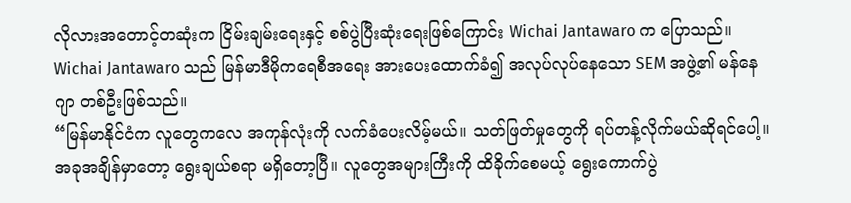လိုလားအတောင့်တဆုံးက ငြိမ်းချမ်းရေးနှင့် စစ်ပွဲပြီးဆုံးရေးဖြစ်ကြောင်း Wichai Jantawaro က ပြောသည်။
Wichai Jantawaro သည် မြန်မာဒီမိုကရေစီအရေး အားပေးထောက်ခံ၍ အလုပ်လုပ်နေသော SEM အဖွဲ့၏ မန်နေဂျာ တစ်ဦးဖြစ်သည်။
“မြန်မာနိုင်ငံက လူတွေကလေ အကုန်လုံးကို လက်ခံပေးလိမ့်မယ်။ သတ်ဖြတ်မှုတွေကို ရပ်တန့်လိုက်မယ်ဆိုရင်ပေါ့။ အခုအချိန်မှာတော့ ရွေးချယ်စရာ မရှိတော့ပြီ။ လူတွေအများကြီးကို ထိခိုက်စေမယ့် ရွေးကောက်ပွဲ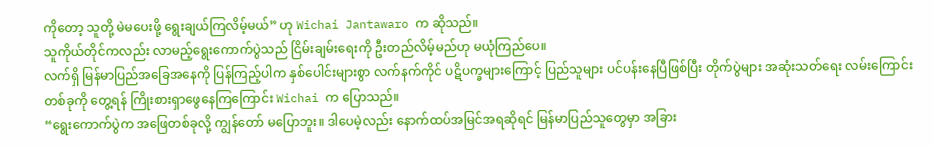ကိုတော့ သူတို့ မဲမပေးဖို့ ရွေးချယ်ကြလိမ့်မယ်” ဟု Wichai Jantawaro က ဆိုသည်။
သူကိုယ်တိုင်ကလည်း လာမည့်ရွေးကောက်ပွဲသည် ငြိမ်းချမ်းရေးကို ဦးတည်လိမ့်မည်ဟု မယုံကြည်ပေ။
လက်ရှိ မြန်မာပြည်အခြေအနေကို ပြန်ကြည့်ပါက နှစ်ပေါင်းများစွာ လက်နက်ကိုင် ပဋိပက္ခများကြောင့် ပြည်သူများ ပင်ပန်းနေပြီဖြစ်ပြီး တိုက်ပွဲများ အဆုံးသတ်ရေး လမ်းကြောင်းတစ်ခုကို တွေ့ရန် ကြိုးစားရှာဖွေနေကြကြောင်း Wichai က ပြောသည်။
“ရွေးကောက်ပွဲက အဖြေတစ်ခုလို့ ကျွန်တော် မပြောဘူး။ ဒါပေမဲ့လည်း နောက်ထပ်အမြင်အရဆိုရင် မြန်မာပြည်သူတွေမှာ အခြား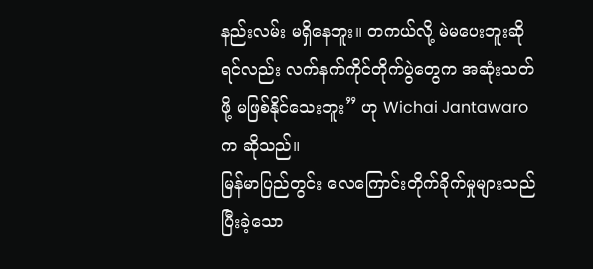နည်းလမ်း မရှိနေဘူး။ တကယ်လို့ မဲမပေးဘူးဆိုရင်လည်း လက်နက်ကိုင်တိုက်ပွဲတွေက အဆုံးသတ်ဖို့ မဖြစ်နိုင်သေးဘူး” ဟု Wichai Jantawaro က ဆိုသည်။
မြန်မာပြည်တွင်း လေကြောင်းတိုက်ခိုက်မှုများသည် ပြီးခဲ့သော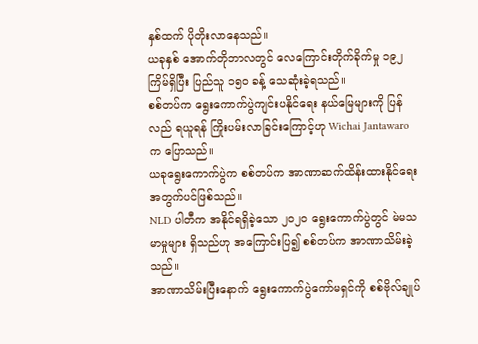နှစ်ထက် ပိုတိုးလာနေသည်။
ယခုနှစ် အောက်တိုဘာလတွင် လေကြောင်းတိုက်ခိုက်မှု ၁၉၂ ကြိမ်ရှိပြီး ပြည်သူ ၁၅၀ ခန့် သေဆုံးခဲ့ရသည်။
စစ်တပ်က ရွေးကောက်ပွဲကျင်းပနိုင်ရေး နယ်မြေများကို ပြန်လည် ရယူရန် ကြိုးပမ်းလာခြင်းကြောင့်ဟု Wichai Jantawaro က ပြောသည်။
ယခုရွေးကောက်ပွဲက စစ်တပ်က အာဏာဆက်ထိန်းထားနိုင်ရေးအတွက်ပင်ဖြစ်သည်။
NLD ပါတီက အနိုင်ရရှိခဲ့သော ၂၀၂၀ ရွေးကောက်ပွဲတွင် မဲမသမာမှုများ ရှိသည်ဟု အကြောင်းပြ၍ စစ်တပ်က အာဏာသိမ်းခဲ့သည်။
အာဏာသိမ်းပြီးနောက် ရွေးကောက်ပွဲကော်မရှင်ကို စစ်ဗိုလ်ချုပ်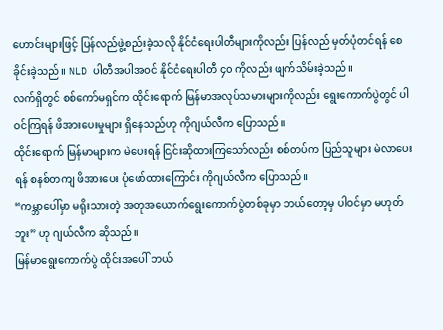ဟောင်းများဖြင့် ပြန်လည်ဖွဲ့စည်းခဲ့သလို နိုင်ငံရေးပါတီများကိုလည်း ပြန်လည် မှတ်ပုံတင်ရန် စေခိုင်းခဲ့သည်။ NLD ပါတီအပါအဝင် နိုင်ငံရေးပါတီ ၄၀ ကိုလည်း ဖျက်သိမ်းခဲ့သည်။
လက်ရှိတွင် စစ်ကော်မရှင်က ထိုင်းရောက် မြန်မာအလုပ်သမားများကိုလည်း ရွေးကောက်ပွဲတွင် ပါဝင်ကြရန် ဖိအားပေးမှုများ ရှိနေသည်ဟု ကိုဂျယ်လီက ပြောသည်။
ထိုင်းရောက် မြန်မာများက မဲပေးရန် ငြင်းဆိုထားကြသော်လည်း စစ်တပ်က ပြည်သူများ မဲလာပေးရန် စနစ်တကျ ဖိအားပေး ပုံဖော်ထားကြောင်း ကိုဂျယ်လီက ပြောသည်။
“ကမ္ဘာပေါ်မှာ မရိုးသားတဲ့ အတုအယောက်ရွေးကောက်ပွဲတစ်ခုမှာ ဘယ်တော့မှ ပါဝင်မှာ မဟုတ်ဘူး” ဟု ဂျယ်လီက ဆိုသည်။
မြန်မာရွေးကောက်ပွဲ ထိုင်းအပေါ် ဘယ်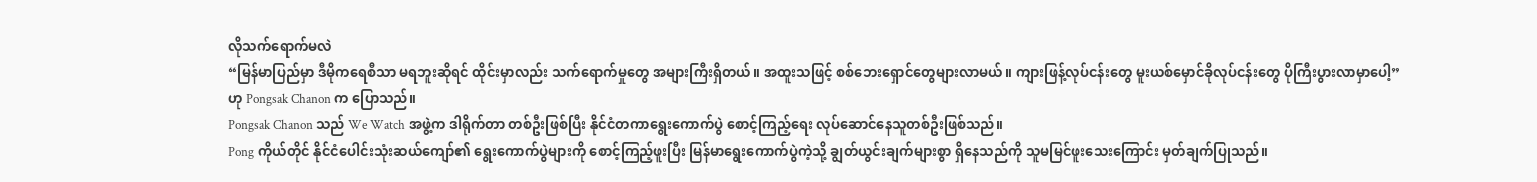လိုသက်ရောက်မလဲ
“မြန်မာပြည်မှာ ဒီမိုကရေစီသာ မရဘူးဆိုရင် ထိုင်းမှာလည်း သက်ရောက်မှုတွေ အများကြီးရှိတယ်။ အထူးသဖြင့် စစ်ဘေးရှောင်တွေများလာမယ်။ ကျားဖြန့်လုပ်ငန်းတွေ မူးယစ်မှောင်ခိုလုပ်ငန်းတွေ ပိုကြီးပွားလာမှာပေါ့” ဟု Pongsak Chanon က ပြောသည်။
Pongsak Chanon သည် We Watch အဖွဲ့က ဒါရိုက်တာ တစ်ဦးဖြစ်ပြီး နိုင်ငံတကာရွေးကောက်ပွဲ စောင့်ကြည့်ရေး လုပ်ဆောင်နေသူတစ်ဦးဖြစ်သည်။
Pong ကိုယ်တိုင် နိုင်ငံပေါင်းသုံးဆယ်ကျော်၏ ရွေးကောက်ပွဲများကို စောင့်ကြည့်ဖူးပြီး မြန်မာရွေးကောက်ပွဲကဲ့သို့ ချွတ်ယွင်းချက်များစွာ ရှိနေသည်ကို သူမမြင်ဖူးသေးကြောင်း မှတ်ချက်ပြုသည်။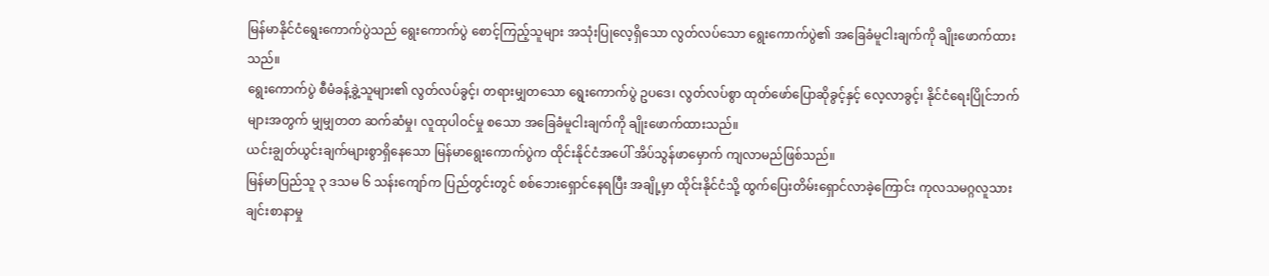မြန်မာနိုင်ငံရွေးကောက်ပွဲသည် ရွေးကောက်ပွဲ စောင့်ကြည့်သူများ အသုံးပြုလေ့ရှိသော လွတ်လပ်သော ရွေးကောက်ပွဲ၏ အခြေခံမူငါးချက်ကို ချိုးဖောက်ထားသည်။
ရွေးကောက်ပွဲ စီမံခန့်ခွဲ့သူများ၏ လွတ်လပ်ခွင့်၊ တရားမျှတသော ရွေးကောက်ပွဲ ဥပဒေ၊ လွတ်လပ်စွာ ထုတ်ဖော်ပြောဆိုခွင့်နှင့် လေ့လာခွင့်၊ နိုင်ငံရေးပြိုင်ဘက်များအတွက် မျှမျှတတ ဆက်ဆံမှု၊ လူထုပါဝင်မှု စသော အခြေခံမူငါးချက်ကို ချိုးဖောက်ထားသည်။
ယင်းချွတ်ယွင်းချက်များစွာရှိနေသော မြန်မာရွေးကောက်ပွဲက ထိုင်းနိုင်ငံအပေါ် အိပ်သွန်ဖာမှောက် ကျလာမည်ဖြစ်သည်။
မြန်မာပြည်သူ ၃ ဒသမ ၆ သန်းကျော်က ပြည်တွင်းတွင် စစ်ဘေးရှောင်နေရပြီး အချို့မှာ ထိုင်းနိုင်ငံသို့ ထွက်ပြေးတိမ်းရှောင်လာခဲ့ကြောင်း ကုလသမဂ္ဂလူသားချင်းစာနာမှု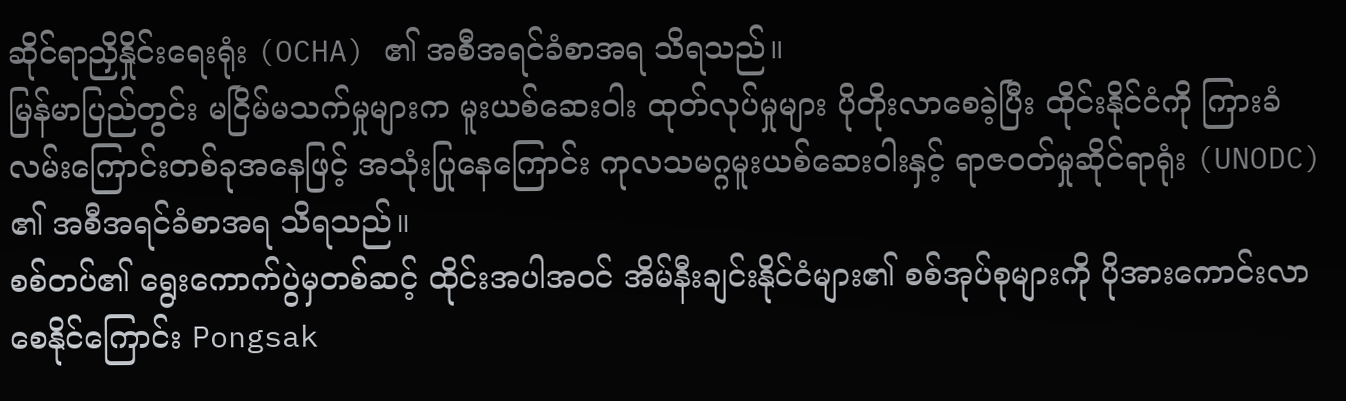ဆိုင်ရာညှိနှိုင်းရေးရုံး (OCHA) ၏ အစီအရင်ခံစာအရ သိရသည်။
မြန်မာပြည်တွင်း မငြိမ်မသက်မှုများက မူးယစ်ဆေးဝါး ထုတ်လုပ်မှုများ ပိုတိုးလာစေခဲ့ပြီး ထိုင်းနိုင်ငံကို ကြားခံလမ်းကြောင်းတစ်ခုအနေဖြင့် အသုံးပြုနေကြောင်း ကုလသမဂ္ဂမူးယစ်ဆေးဝါးနှင့် ရာဇဝတ်မှုဆိုင်ရာရုံး (UNODC) ၏ အစီအရင်ခံစာအရ သိရသည်။
စစ်တပ်၏ ရွေးကောက်ပွဲမှတစ်ဆင့် ထိုင်းအပါအဝင် အိမ်နီးချင်းနိုင်ငံများ၏ စစ်အုပ်စုများကို ပိုအားကောင်းလာစေနိုင်ကြောင်း Pongsak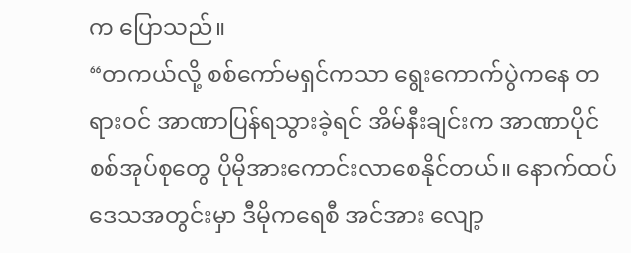က ပြောသည်။
“တကယ်လို့ စစ်ကော်မရှင်ကသာ ရွေးကောက်ပွဲကနေ တရားဝင် အာဏာပြန်ရသွားခဲ့ရင် အိမ်နီးချင်းက အာဏာပိုင်စစ်အုပ်စုတွေ ပိုမိုအားကောင်းလာစေနိုင်တယ်။ နောက်ထပ် ဒေသအတွင်းမှာ ဒီမိုကရေစီ အင်အား လျော့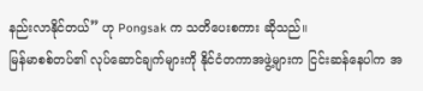နည်းလာနိုင်တယ်” ဟု Pongsak က သတိပေးစကား ဆိုသည်။
မြန်မာစစ်တပ်၏ လုပ်ဆောင်ချက်များကို နိုင်ငံတကာအဖွဲ့များက ငြင်းဆန်နေပါက အ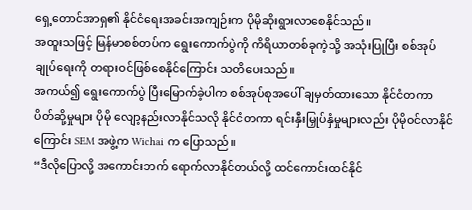ရှေ့တောင်အာရှ၏ နိုင်ငံရေးအခင်းအကျဉ်းက ပိုမိုဆိုးရွားလာစေနိုင်သည်။
အထူးသဖြင့် မြန်မာစစ်တပ်က ရွေးကောက်ပွဲကို ကိရိယာတစ်ခုကဲ့သို့ အသုံးပြုပြီး စစ်အုပ်ချုပ်ရေးကို တရားဝင်ဖြစ်စေနိုင်ကြောင်း သတိပေးသည်။
အကယ်၍ ရွေးကောက်ပွဲ ပြီးမြောက်ခဲ့ပါက စစ်အုပ်စုအပေါ် ချမှတ်ထားသော နိုင်ငံတကာ ပိတ်ဆို့မှုများ ပိုမို လျော့နည်းလာနိုင်သလို နိုင်ငံတကာ ရင်းနှီးမြှုပ်နှံမှုများလည်း ပိုမိုဝင်လာနိုင်ကြောင်း SEM အဖွဲ့က Wichai က ပြောသည်။
“ဒီလိုပြောလို့ အကောင်းဘက် ရောက်လာနိုင်တယ်လို့ ထင်ကောင်းထင်နိုင်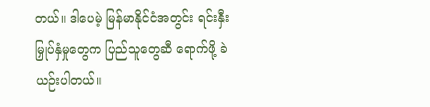တယ်။ ဒါပေမဲ့ မြန်မာနိုင်ငံအတွင်း ရင်းနှီးမြှုပ်နှံမှုတွေက ပြည်သူတွေဆီ ရောက်ဖို့ ခဲယဉ်းပါတယ်။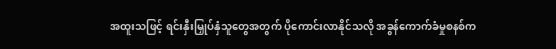အထူးသဖြင့် ရင်းနှီးမြှုပ်နှံသူတွေအတွက် ပိုကောင်းလာနိုင်သလို အခွန်ကောက်ခံမှုစနစ်က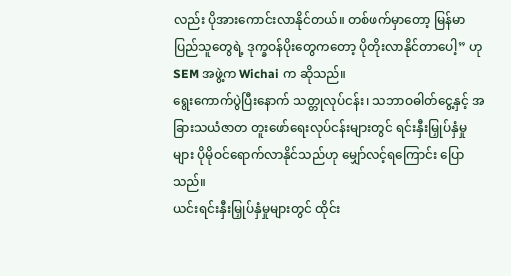လည်း ပိုအားကောင်းလာနိုင်တယ်။ တစ်ဖက်မှာတော့ မြန်မာပြည်သူတွေရဲ့ ဒုက္ခဝန်ပိုးတွေကတော့ ပိုတိုးလာနိုင်တာပေါ့” ဟု SEM အဖွဲ့က Wichai က ဆိုသည်။
ရွေးကောက်ပွဲပြီးနောက် သတ္တုလုပ်ငန်း၊ သဘာဝဓါတ်ငွေ့နှင့် အခြားသယံဇာတ တူးဖော်ရေးလုပ်ငန်းများတွင် ရင်းနှီးမြှုပ်နှံမှုများ ပိုမိုဝင်ရောက်လာနိုင်သည်ဟု မျှော်လင့်ရကြောင်း ပြောသည်။
ယင်းရင်းနှီးမြှုပ်နှံမှုများတွင် ထိုင်း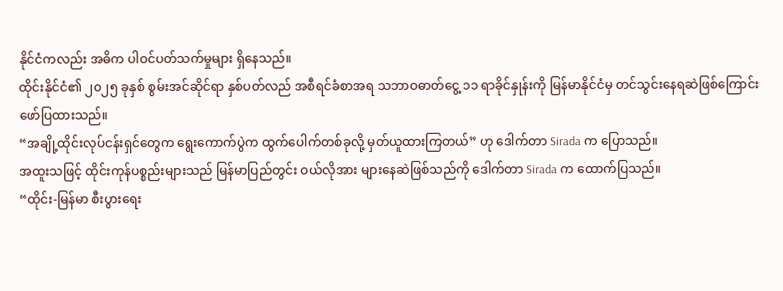နိုင်ငံကလည်း အဓိက ပါဝင်ပတ်သက်မှုများ ရှိနေသည်။
ထိုင်းနိုင်ငံ၏ ၂၀၂၅ ခုနှစ် စွမ်းအင်ဆိုင်ရာ နှစ်ပတ်လည် အစီရင်ခံစာအရ သဘာဝဓာတ်ငွေ့ ၁၁ ရာခိုင်နှုန်းကို မြန်မာနိုင်ငံမှ တင်သွင်းနေရဆဲဖြစ်ကြောင်း ဖော်ပြထားသည်။
“အချို့ထိုင်းလုပ်ငန်းရှင်တွေက ရွေးကောက်ပွဲက ထွက်ပေါက်တစ်ခုလို့ မှတ်ယူထားကြတယ်” ဟု ဒေါက်တာ Sirada က ပြောသည်။
အထူးသဖြင့် ထိုင်းကုန်ပစ္စည်းများသည် မြန်မာပြည်တွင်း ဝယ်လိုအား များနေဆဲဖြစ်သည်ကို ဒေါက်တာ Sirada က ထောက်ပြသည်။
“ထိုင်း-မြန်မာ စီးပွားရေး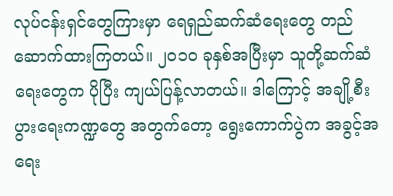လုပ်ငန်းရှင်တွေကြားမှာ ရေရှည်ဆက်ဆံရေးတွေ တည်ဆောက်ထားကြတယ်။ ၂၀၁၀ ခုနှစ်အပြီးမှာ သူတို့ဆက်ဆံရေးတွေက ပိုပြီး ကျယ်ပြန့်လာတယ်။ ဒါကြောင့် အချို့စီးပွားရေးကဏ္ဍတွေ အတွက်တော့ ရွေးကောက်ပွဲက အခွင့်အရေး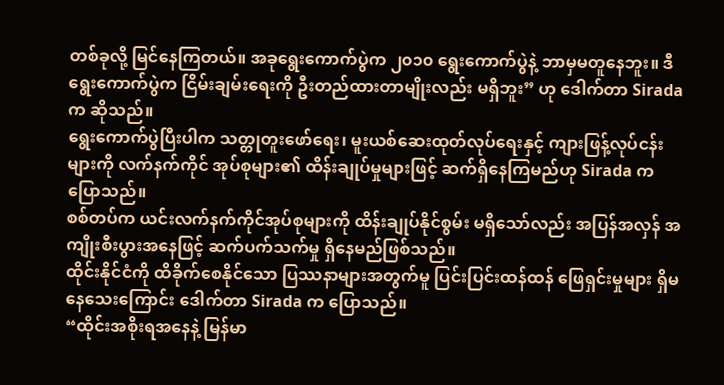တစ်ခုလို့ မြင်နေကြတယ်။ အခုရွေးကောက်ပွဲက ၂၀၁၀ ရွေးကောက်ပွဲနဲ့ ဘာမှမတူနေဘူး။ ဒီရွေးကောက်ပွဲက ငြိမ်းချမ်းရေးကို ဦးတည်ထားတာမျိုးလည်း မရှိဘူး” ဟု ဒေါက်တာ Sirada က ဆိုသည်။
ရွေးကောက်ပွဲပြီးပါက သတ္တုတူးဖော်ရေး၊ မူးယစ်ဆေးထုတ်လုပ်ရေးနှင့် ကျားဖြန့်လုပ်ငန်းများကို လက်နက်ကိုင် အုပ်စုများ၏ ထိန်းချုပ်မှုများဖြင့် ဆက်ရှိနေကြမည်ဟု Sirada က ပြောသည်။
စစ်တပ်က ယင်းလက်နက်ကိုင်အုပ်စုများကို ထိန်းချုပ်နိုင်စွမ်း မရှိသော်လည်း အပြန်အလှန် အကျိုးစီးပွားအနေဖြင့် ဆက်ပက်သက်မှု ရှိနေမည်ဖြစ်သည်။
ထိုင်းနိုင်ငံကို ထိခိုက်စေနိုင်သော ပြဿနာများအတွက်မူ ပြင်းပြင်းထန်ထန် ဖြေရှင်းမှုများ ရှိမနေသေးကြောင်း ဒေါက်တာ Sirada က ပြောသည်။
“ထိုင်းအစိုးရအနေနဲ့ မြန်မာ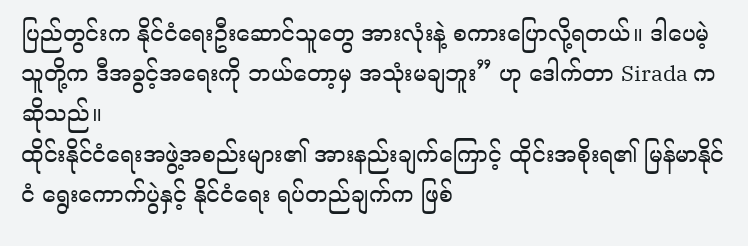ပြည်တွင်းက နိုင်ငံရေးဦးဆောင်သူတွေ အားလုံးနဲ့ စကားပြောလို့ရတယ်။ ဒါပေမဲ့ သူတို့က ဒီအခွင့်အရေးကို ဘယ်တော့မှ အသုံးမချဘူး” ဟု ဒေါက်တာ Sirada က ဆိုသည်။
ထိုင်းနိုင်ငံရေးအဖွဲ့အစည်းများ၏ အားနည်းချက်ကြောင့် ထိုင်းအစိုးရ၏ မြန်မာနိုင်ငံ ရွေးကောက်ပွဲနှင့် နိုင်ငံရေး ရပ်တည်ချက်က ဖြစ်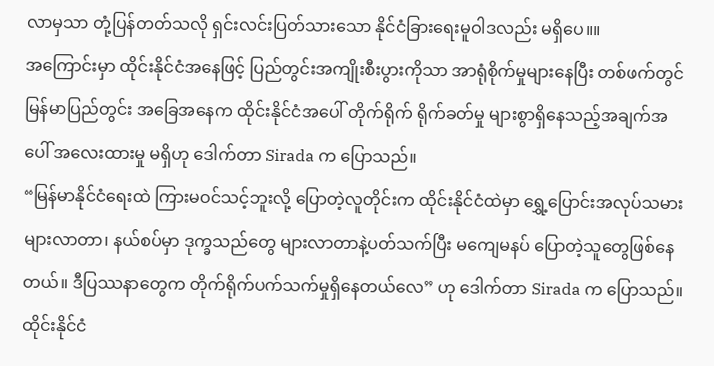လာမှသာ တုံ့ပြန်တတ်သလို ရှင်းလင်းပြတ်သားသော နိုင်ငံခြားရေးမူဝါဒလည်း မရှိပေ။။
အကြောင်းမှာ ထိုင်းနိုင်ငံအနေဖြင့် ပြည်တွင်းအကျိုးစီးပွားကိုသာ အာရုံစိုက်မှုများနေပြီး တစ်ဖက်တွင် မြန်မာပြည်တွင်း အခြေအနေက ထိုင်းနိုင်ငံအပေါ် တိုက်ရိုက် ရိုက်ခတ်မှု များစွာရှိနေသည့်အချက်အပေါ် အလေးထားမှု မရှိဟု ဒေါက်တာ Sirada က ပြောသည်။
“မြန်မာနိုင်ငံရေးထဲ ကြားမဝင်သင့်ဘူးလို့ ပြောတဲ့လူတိုင်းက ထိုင်းနိုင်ငံထဲမှာ ရွှေ့ပြောင်းအလုပ်သမားများလာတာ၊ နယ်စပ်မှာ ဒုက္ခသည်တွေ များလာတာနဲ့ပတ်သက်ပြီး မကျေမနပ် ပြောတဲ့သူတွေဖြစ်နေတယ်။ ဒီပြဿနာတွေက တိုက်ရိုက်ပက်သက်မှုရှိနေတယ်လေ” ဟု ဒေါက်တာ Sirada က ပြောသည်။
ထိုင်းနိုင်ငံ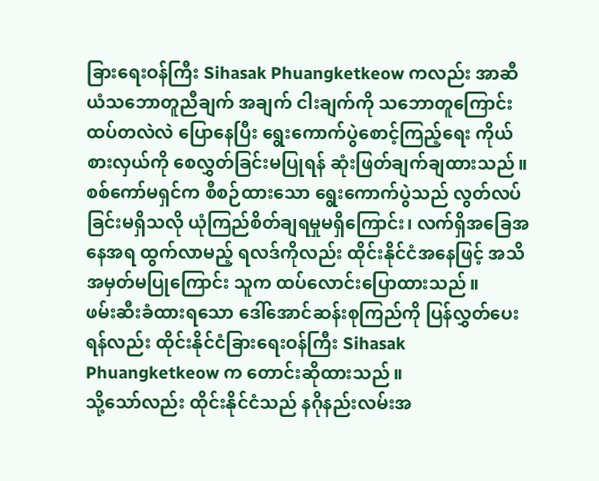ခြားရေးဝန်ကြီး Sihasak Phuangketkeow ကလည်း အာဆီယံသဘောတူညီချက် အချက် ငါးချက်ကို သဘောတူကြောင်း ထပ်တလဲလဲ ပြောနေပြီး ရွေးကောက်ပွဲစောင့်ကြည့်ရေး ကိုယ်စားလှယ်ကို စေလွှတ်ခြင်းမပြုရန် ဆုံးဖြတ်ချက်ချထားသည်။
စစ်ကော်မရှင်က စီစဉ်ထားသော ရွေးကောက်ပွဲသည် လွတ်လပ်ခြင်းမရှိသလို ယုံကြည်စိတ်ချရမှုမရှိကြောင်း၊ လက်ရှိအခြေအနေအရ ထွက်လာမည့် ရလဒ်ကိုလည်း ထိုင်းနိုင်ငံအနေဖြင့် အသိအမှတ်မပြုကြောင်း သူက ထပ်လောင်းပြောထားသည်။
ဖမ်းဆီးခံထားရသော ဒေါ်အောင်ဆန်းစုကြည်ကို ပြန်လွှတ်ပေးရန်လည်း ထိုင်းနိုင်ငံခြားရေးဝန်ကြီး Sihasak Phuangketkeow က တောင်းဆိုထားသည်။
သို့သော်လည်း ထိုင်းနိုင်ငံသည် နဂိုနည်းလမ်းအ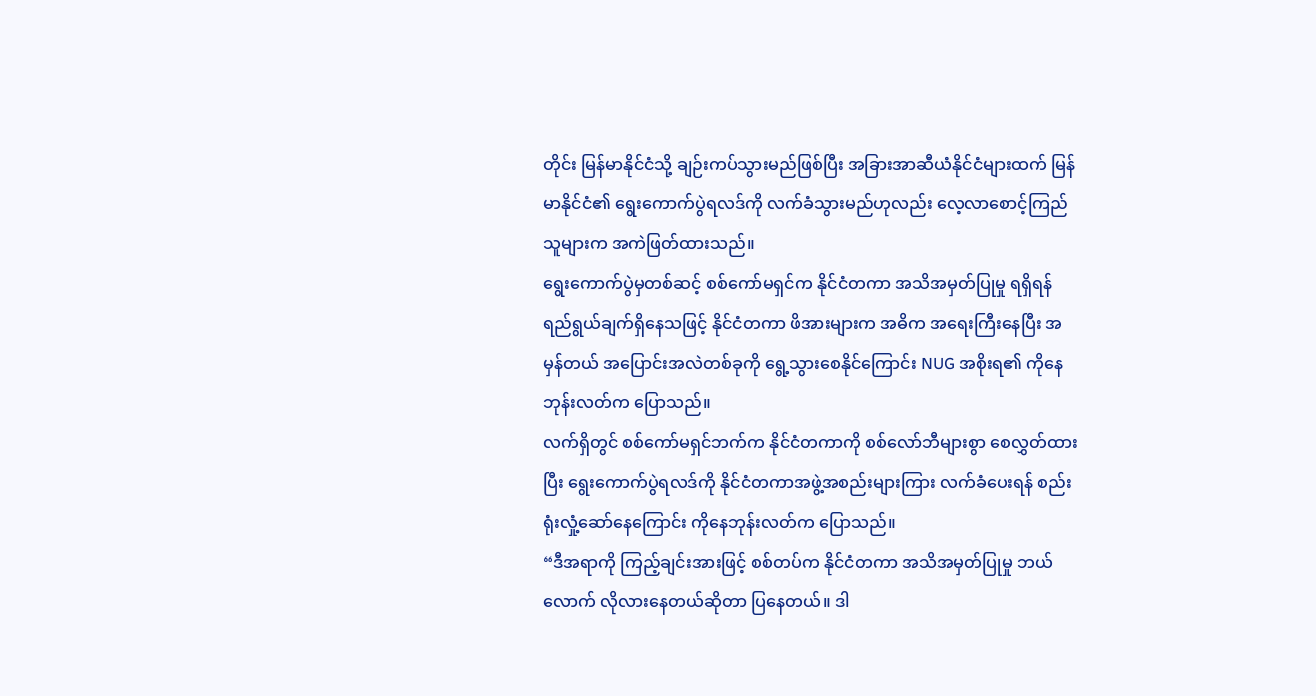တိုင်း မြန်မာနိုင်ငံသို့ ချဉ်းကပ်သွားမည်ဖြစ်ပြီး အခြားအာဆီယံနိုင်ငံများထက် မြန်မာနိုင်ငံ၏ ရွေးကောက်ပွဲရလဒ်ကို လက်ခံသွားမည်ဟုလည်း လေ့လာစောင့်ကြည်သူများက အကဲဖြတ်ထားသည်။
ရွေးကောက်ပွဲမှတစ်ဆင့် စစ်ကော်မရှင်က နိုင်ငံတကာ အသိအမှတ်ပြုမှု ရရှိရန် ရည်ရွယ်ချက်ရှိနေသဖြင့် နိုင်ငံတကာ ဖိအားများက အဓိက အရေးကြီးနေပြီး အမှန်တယ် အပြောင်းအလဲတစ်ခုကို ရွေ့သွားစေနိုင်ကြောင်း NUG အစိုးရ၏ ကိုနေဘုန်းလတ်က ပြောသည်။
လက်ရှိတွင် စစ်ကော်မရှင်ဘက်က နိုင်ငံတကာကို စစ်လော်ဘီများစွာ စေလွှတ်ထားပြီး ရွေးကောက်ပွဲရလဒ်ကို နိုင်ငံတကာအဖွဲ့အစည်းများကြား လက်ခံပေးရန် စည်းရုံးလှုံ့ဆော်နေကြောင်း ကိုနေဘုန်းလတ်က ပြောသည်။
“ဒီအရာကို ကြည့်ချင်းအားဖြင့် စစ်တပ်က နိုင်ငံတကာ အသိအမှတ်ပြုမှု ဘယ်လောက် လိုလားနေတယ်ဆိုတာ ပြနေတယ်။ ဒါ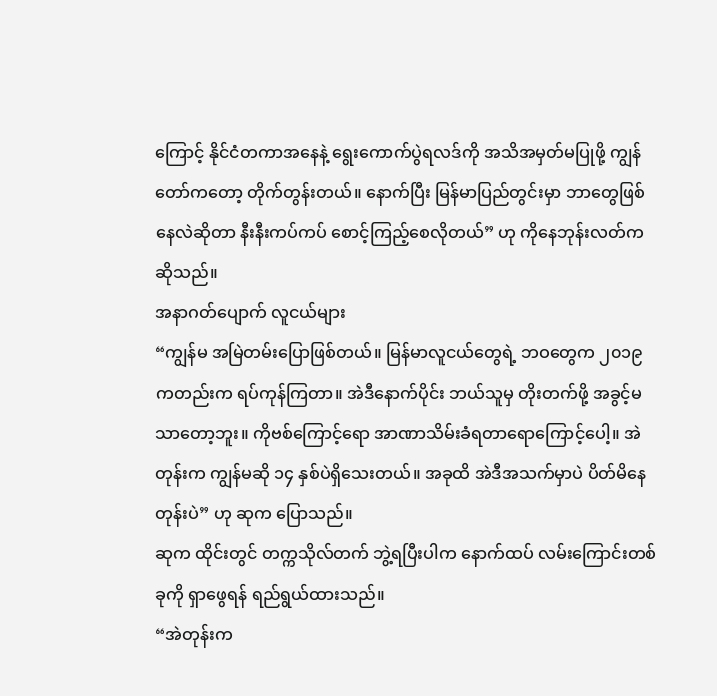ကြောင့် နိုင်ငံတကာအနေနဲ့ ရွေးကောက်ပွဲရလဒ်ကို အသိအမှတ်မပြုဖို့ ကျွန်တော်ကတော့ တိုက်တွန်းတယ်။ နောက်ပြီး မြန်မာပြည်တွင်းမှာ ဘာတွေဖြစ်နေလဲဆိုတာ နီးနီးကပ်ကပ် စောင့်ကြည့်စေလိုတယ်” ဟု ကိုနေဘုန်းလတ်က ဆိုသည်။
အနာဂတ်ပျောက် လူငယ်များ
“ကျွန်မ အမြဲတမ်းပြောဖြစ်တယ်။ မြန်မာလူငယ်တွေရဲ့ ဘဝတွေက ၂၀၁၉ ကတည်းက ရပ်ကုန်ကြတာ။ အဲဒီနောက်ပိုင်း ဘယ်သူမှ တိုးတက်ဖို့ အခွင့်မသာတော့ဘူး။ ကိုဗစ်ကြောင့်ရော အာဏာသိမ်းခံရတာရောကြောင့်ပေါ့။ အဲတုန်းက ကျွန်မဆို ၁၄ နှစ်ပဲရှိသေးတယ်။ အခုထိ အဲဒီအသက်မှာပဲ ပိတ်မိနေတုန်းပဲ” ဟု ဆုက ပြောသည်။
ဆုက ထိုင်းတွင် တက္ကသိုလ်တက် ဘွဲ့ရပြီးပါက နောက်ထပ် လမ်းကြောင်းတစ်ခုကို ရှာဖွေရန် ရည်ရွယ်ထားသည်။
“အဲတုန်းက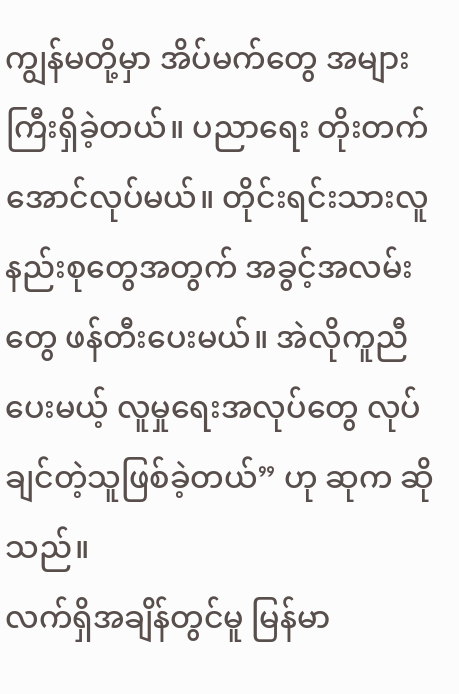ကျွန်မတို့မှာ အိပ်မက်တွေ အများကြီးရှိခဲ့တယ်။ ပညာရေး တိုးတက်အောင်လုပ်မယ်။ တိုင်းရင်းသားလူနည်းစုတွေအတွက် အခွင့်အလမ်းတွေ ဖန်တီးပေးမယ်။ အဲလိုကူညီပေးမယ့် လူမှုရေးအလုပ်တွေ လုပ်ချင်တဲ့သူဖြစ်ခဲ့တယ်” ဟု ဆုက ဆိုသည်။
လက်ရှိအချိန်တွင်မူ မြန်မာ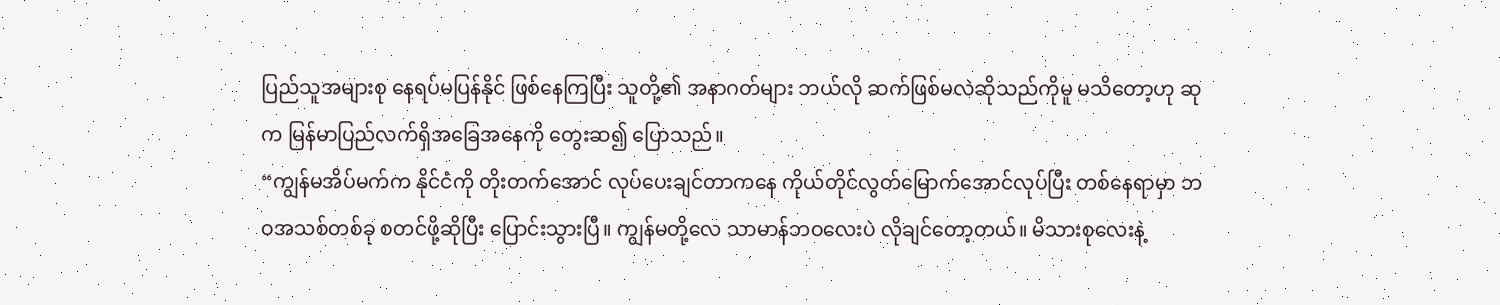ပြည်သူအများစု နေရပ်မပြန်နိုင် ဖြစ်နေကြပြီး သူတို့၏ အနာဂတ်များ ဘယ်လို ဆက်ဖြစ်မလဲဆိုသည်ကိုမူ မသိတော့ဟု ဆုက မြန်မာပြည်လက်ရှိအခြေအနေကို တွေးဆ၍ ပြောသည်။
“ကျွန်မအိပ်မက်က နိုင်ငံကို တိုးတက်အောင် လုပ်ပေးချင်တာကနေ ကိုယ်တိုင်လွတ်မြောက်အောင်လုပ်ပြီး တစ်နေရာမှာ ဘဝအသစ်တစ်ခု စတင်ဖို့ဆိုပြီး ပြောင်းသွားပြီ။ ကျွန်မတို့လေ သာမာန်ဘဝလေးပဲ လိုချင်တော့တယ်။ မိသားစုလေးနဲ့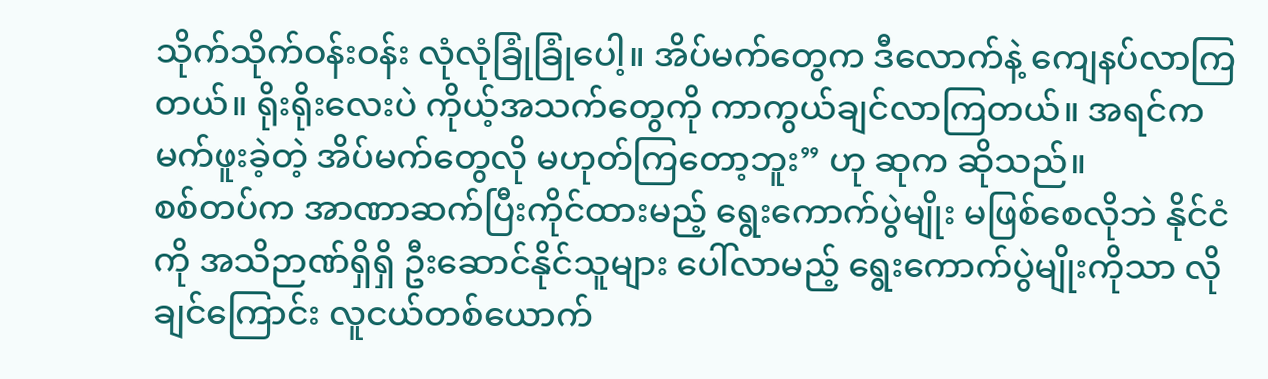သိုက်သိုက်ဝန်းဝန်း လုံလုံခြုံခြုံပေါ့။ အိပ်မက်တွေက ဒီလောက်နဲ့ ကျေနပ်လာကြတယ်။ ရိုးရိုးလေးပဲ ကိုယ့်အသက်တွေကို ကာကွယ်ချင်လာကြတယ်။ အရင်က မက်ဖူးခဲ့တဲ့ အိပ်မက်တွေလို မဟုတ်ကြတော့ဘူး” ဟု ဆုက ဆိုသည်။
စစ်တပ်က အာဏာဆက်ပြီးကိုင်ထားမည့် ရွေးကောက်ပွဲမျိုး မဖြစ်စေလိုဘဲ နိုင်ငံကို အသိဉာဏ်ရှိရှိ ဦးဆောင်နိုင်သူများ ပေါ်လာမည့် ရွေးကောက်ပွဲမျိုးကိုသာ လိုချင်ကြောင်း လူငယ်တစ်ယောက်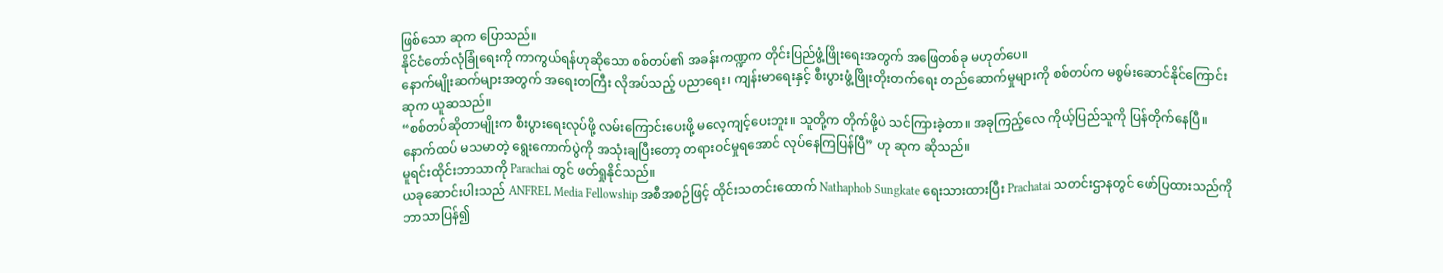ဖြစ်သော ဆုက ပြောသည်။
နိုင်ငံတော်လုံခြုံရေးကို ကာကွယ်ရန်ဟုဆိုသော စစ်တပ်၏ အခန်းကဏ္ဍက တိုင်းပြည်ဖွံ့ဖြိုးရေးအတွက် အဖြေတစ်ခု မဟုတ်ပေ။
နောက်မျိုးဆက်များအတွက် အရေးတကြီး လိုအပ်သည့် ပညာရေး၊ ကျန်းမာရေးနှင့် စီးပွားဖွံ့ဖြိုးတိုးတက်ရေး တည်ဆောက်မှုများကို စစ်တပ်က မစွမ်းဆောင်နိုင်ကြောင်း ဆုက ယူဆသည်။
“စစ်တပ်ဆိုတာမျိုးက စီးပွားရေးလုပ်ဖို့ လမ်းကြောင်းပေးဖို့ မလေ့ကျင့်ပေးဘူး။ သူတို့က တိုက်ဖို့ပဲ သင်ကြားခဲ့တာ။ အခုကြည့်လေ ကိုယ့်ပြည်သူကို ပြန်တိုက်နေပြီ။ နောက်ထပ် မသမာတဲ့ ရွေးကောက်ပွဲကို အသုံးချပြီးတော့ တရားဝင်မှုရအောင် လုပ်နေကြပြန်ပြီ” ဟု ဆုက ဆိုသည်။
မူရင်းထိုင်းဘာသာကို Parachai တွင် ဖတ်ရှုနိုင်သည်။
ယခုဆောင်းပါးသည် ANFREL Media Fellowship အစီအစဉ်ဖြင့် ထိုင်းသတင်းထောက် Nathaphob Sungkate ရေးသားထားပြီး Prachatai သတင်းဌာနတွင် ဖော်ပြထားသည်ကို ဘာသာပြန်၍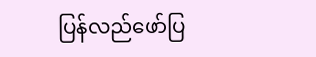ပြန်လည်ဖော်ပြ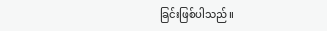ခြင်းဖြစ်ပါသည်။